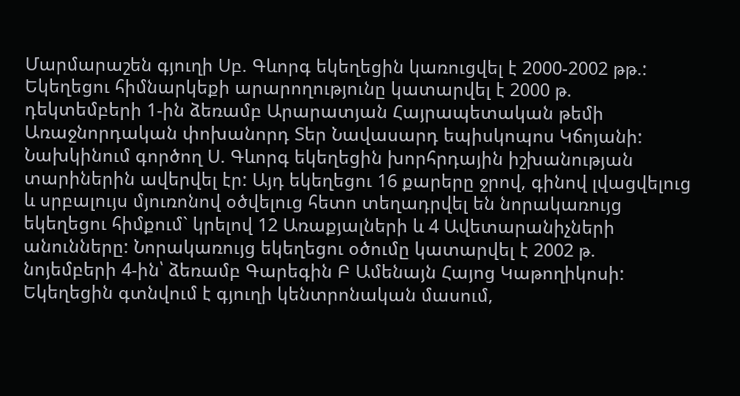Մարմարաշեն գյուղի Սբ. Գևորգ եկեղեցին կառուցվել է 2000-2002 թթ.: Եկեղեցու հիմնարկեքի արարողությունը կատարվել է 2000 թ. դեկտեմբերի 1-ին ձեռամբ Արարատյան Հայրապետական թեմի Առաջնորդական փոխանորդ Տեր Նավասարդ եպիսկոպոս Կճոյանի:
Նախկինում գործող Ս. Գևորգ եկեղեցին խորհրդային իշխանության տարիներին ավերվել էր: Այդ եկեղեցու 16 քարերը ջրով, գինով լվացվելուց և սրբալույս մյուռոնով օծվելուց հետո տեղադրվել են նորակառույց եկեղեցու հիմքում` կրելով 12 Առաքյալների և 4 Ավետարանիչների անունները: Նորակառույց եկեղեցու օծումը կատարվել է 2002 թ. նոյեմբերի 4-ին՝ ձեռամբ Գարեգին Բ Ամենայն Հայոց Կաթողիկոսի:
Եկեղեցին գտնվում է գյուղի կենտրոնական մասում,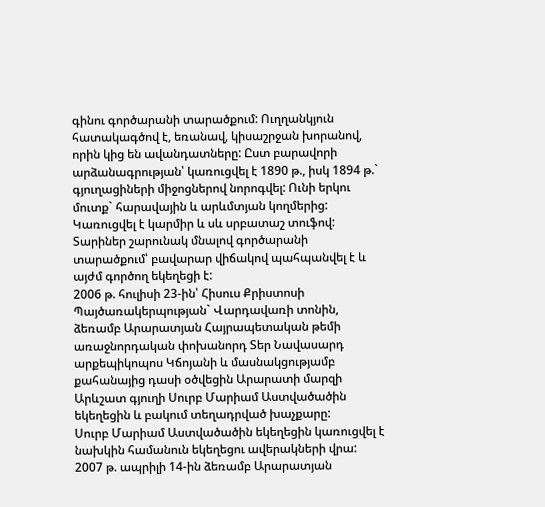գինու գործարանի տարածքում: Ուղղանկյուն հատակագծով է, եռանավ, կիսաշրջան խորանով, որին կից են ավանդատները: Ըստ բարավորի արձանագրության՝ կառուցվել է 1890 թ., իսկ 1894 թ.` գյուղացիների միջոցներով նորոգվել: Ունի երկու մուտք` հարավային և արևմտյան կողմերից: Կառուցվել է կարմիր և սև սրբատաշ տուֆով: Տարիներ շարունակ մնալով գործարանի տարածքում՝ բավարար վիճակով պահպանվել է և այժմ գործող եկեղեցի է:
2006 թ. հուլիսի 23-ին՝ Հիսուս Քրիստոսի Պայծառակերպության` Վարդավառի տոնին, ձեռամբ Արարատյան Հայրապետական թեմի առաջնորդական փոխանորդ Տեր Նավասարդ արքեպիկոպոս Կճոյանի և մասնակցությամբ քահանայից դասի օծվեցին Արարատի մարզի Արևշատ գյուղի Սուրբ Մարիամ Աստվածածին եկեղեցին և բակում տեղադրված խաչքարը:
Սուրբ Մարիամ Աստվածածին եկեղեցին կառուցվել է նախկին համանուն եկեղեցու ավերակների վրա:
2007 թ. ապրիլի 14-ին ձեռամբ Արարատյան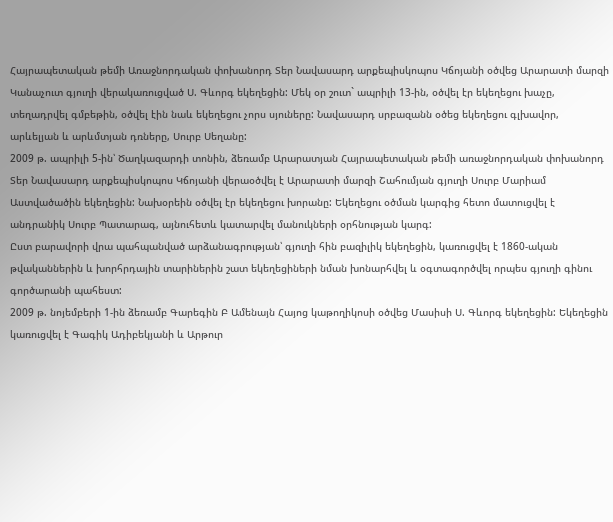Հայրապետական թեմի Առաջնորդական փոխանորդ Տեր Նավասարդ արքեպիսկոպոս Կճոյանի օծվեց Արարատի մարզի Կանաչուտ գյուղի վերակառուցված Ս. Գևորգ եկեղեցին: Մեկ օր շուտ` ապրիլի 13-ին, օծվել էր եկեղեցու խաչը, տեղադրվել գմբեթին, օծվել էին նաև եկեղեցու չորս սյուները: Նավասարդ սրբազանն օծեց եկեղեցու գլխավոր, արևելյան և արևմտյան դռները, Սուրբ Սեղանը:
2009 թ. ապրիլի 5-ին՝ Ծաղկազարդի տոնին, ձեռամբ Արարատյան Հայրապետական թեմի առաջնորդական փոխանորդ Տեր Նավասարդ արքեպիսկոպոս Կճոյանի վերաօծվել է Արարատի մարզի Շահումյան գյուղի Սուրբ Մարիամ Աստվածածին եկեղեցին: Նախօրեին օծվել էր եկեղեցու խորանը: Եկեղեցու օծման կարգից հետո մատուցվել է անդրանիկ Սուրբ Պատարագ, այնուհետև կատարվել մանուկների օրհնության կարգ:
Ըստ բարավորի վրա պահպանված արձանագրության՝ գյուղի հին բազիլիկ եկեղեցին, կառուցվել է 1860-ական թվականներին և խորհրդային տարիներին շատ եկեղեցիների նման խոնարհվել և օգտագործվել որպես գյուղի գինու գործարանի պահեստ:
2009 թ. նոյեմբերի 1-ին ձեռամբ Գարեգին Բ Ամենայն Հայոց կաթողիկոսի օծվեց Մասիսի Ս. Գևորգ եկեղեցին: Եկեղեցին կառուցվել է Գագիկ Ադիբեկյանի և Արթուր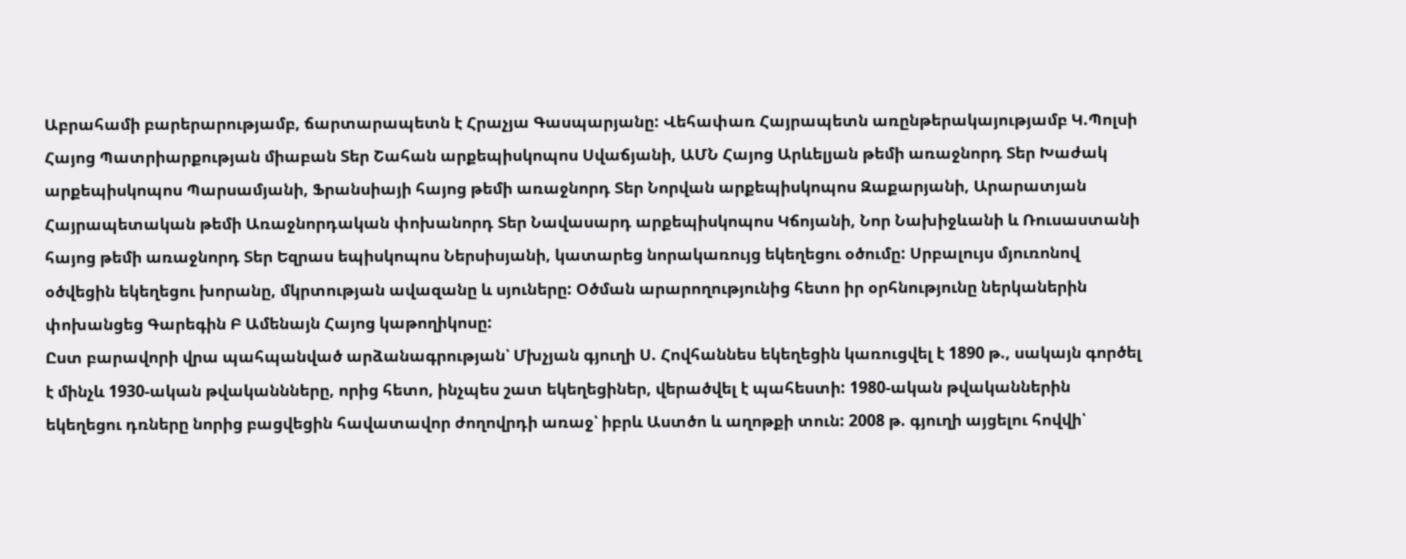Աբրահամի բարերարությամբ, ճարտարապետն է Հրաչյա Գասպարյանը: Վեհափառ Հայրապետն առընթերակայությամբ Կ.Պոլսի Հայոց Պատրիարքության միաբան Տեր Շահան արքեպիսկոպոս Սվաճյանի, ԱՄՆ Հայոց Արևելյան թեմի առաջնորդ Տեր Խաժակ արքեպիսկոպոս Պարսամյանի, Ֆրանսիայի հայոց թեմի առաջնորդ Տեր Նորվան արքեպիսկոպոս Զաքարյանի, Արարատյան Հայրապետական թեմի Առաջնորդական փոխանորդ Տեր Նավասարդ արքեպիսկոպոս Կճոյանի, Նոր Նախիջևանի և Ռուսաստանի հայոց թեմի առաջնորդ Տեր Եզրաս եպիսկոպոս Ներսիսյանի, կատարեց նորակառույց եկեղեցու օծումը: Սրբալույս մյուռոնով օծվեցին եկեղեցու խորանը, մկրտության ավազանը և սյուները: Օծման արարողությունից հետո իր օրհնությունը ներկաներին փոխանցեց Գարեգին Բ Ամենայն Հայոց կաթողիկոսը:
Ըստ բարավորի վրա պահպանված արձանագրության՝ Մխչյան գյուղի Ս. Հովհաննես եկեղեցին կառուցվել է 1890 թ., սակայն գործել է մինչև 1930-ական թվականնները, որից հետո, ինչպես շատ եկեղեցիներ, վերածվել է պահեստի: 1980-ական թվականներին եկեղեցու դռները նորից բացվեցին հավատավոր ժողովրդի առաջ՝ իբրև Աստծո և աղոթքի տուն: 2008 թ. գյուղի այցելու հովվի՝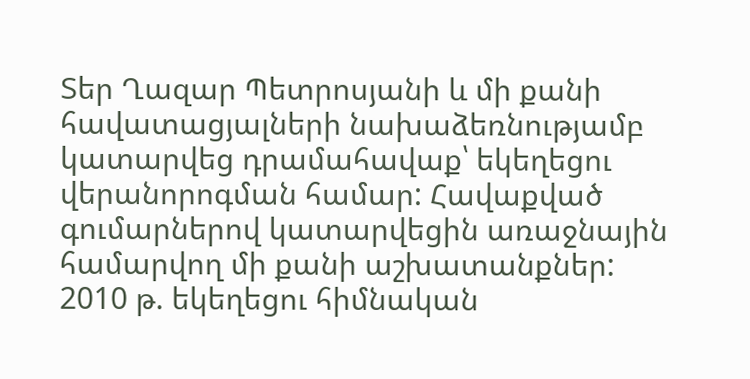Տեր Ղազար Պետրոսյանի և մի քանի հավատացյալների նախաձեռնությամբ կատարվեց դրամահավաք՝ եկեղեցու վերանորոգման համար: Հավաքված գումարներով կատարվեցին առաջնային համարվող մի քանի աշխատանքներ:
2010 թ. եկեղեցու հիմնական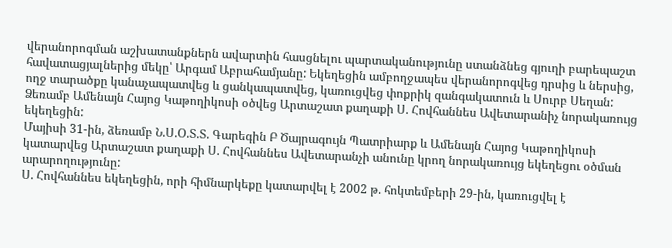վերանորոգման աշխատանքներն ավարտին հասցնելու պարտականությունը ստանձնեց գյուղի բարեպաշտ հավատացյալներից մեկը՝ Արգամ Աբրահամյանը: Եկեղեցին ամբողջապես վերանորոգվեց դրսից և ներսից, ողջ տարածքը կանաչապատվեց և ցանկապատվեց, կառուցվեց փոքրիկ զանգակատուն և Սուրբ Սեղան:
Ձեռամբ Ամենայն Հայոց Կաթողիկոսի օծվեց Արտաշատ քաղաքի Ս. Հովհաննես Ավետարանիչ նորակառույց եկեղեցին:
Մայիսի 31-ին, ձեռամբ Ն.Ս.Օ.Տ.Տ. Գարեգին Բ Ծայրագույն Պատրիարք և Ամենայն Հայոց Կաթողիկոսի կատարվեց Արտաշատ քաղաքի Ս. Հովհաննես Ավետարանչի անունը կրող նորակառույց եկեղեցու օծման արարողությունը:
Ս. Հովհաննես եկեղեցին, որի հիմնարկեքը կատարվել է 2002 թ. հոկտեմբերի 29-ին, կառուցվել է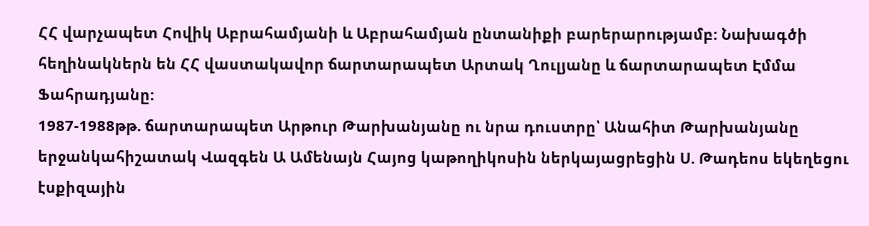ՀՀ վարչապետ Հովիկ Աբրահամյանի և Աբրահամյան ընտանիքի բարերարությամբ: Նախագծի հեղինակներն են ՀՀ վաստակավոր ճարտարապետ Արտակ Ղուլյանը և ճարտարապետ Էմմա Ֆահրադյանը:
1987-1988թթ. ճարտարապետ Արթուր Թարխանյանը ու նրա դուստրը՝ Անահիտ Թարխանյանը երջանկահիշատակ Վազգեն Ա Ամենայն Հայոց կաթողիկոսին ներկայացրեցին Ս. Թադեոս եկեղեցու էսքիզային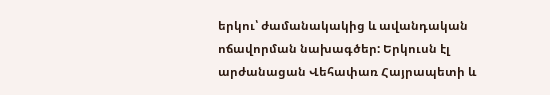երկու՝ ժամանակակից և ավանդական ոճավորման նախագծեր: Երկուսն էլ արժանացան Վեհափառ Հայրապետի և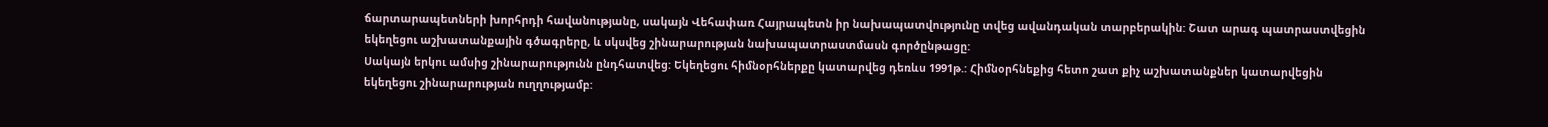ճարտարապետների խորհրդի հավանությանը, սակայն Վեհափառ Հայրապետն իր նախապատվությունը տվեց ավանդական տարբերակին: Շատ արագ պատրաստվեցին եկեղեցու աշխատանքային գծագրերը, և սկսվեց շինարարության նախապատրաստմասն գործընթացը:
Սակայն երկու ամսից շինարարությունն ընդհատվեց: Եկեղեցու հիմնօրհներքը կատարվեց դեռևս 1991թ.: Հիմնօրհնեքից հետո շատ քիչ աշխատանքներ կատարվեցին եկեղեցու շինարարության ուղղությամբ: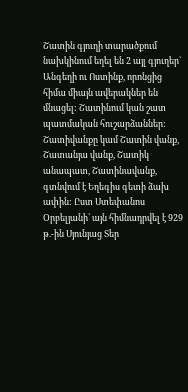Շատին գյուղի տարածքում նախկինում եղել են 2 այլ գյուղեր` Անգեղի ու Ոստինք, որոնցից հիմա միայն ավերակներ են մնացել: Շատինում կան շատ պատմական հուշարձաններ: Շատիվանքը կամ Շատին վանք, Շատանյա վանք, Շատիկ անապատ, Շատինավանք, գտնվում է Եղեգիս գետի ձախ ափին: Ըստ Ստեփանոս Օրբելյանի` այն հիմնադրվել է 929 թ.-ին Սյունյաց Տեր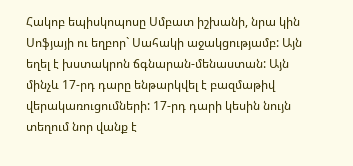Հակոբ եպիսկոպոսը Սմբատ իշխանի, նրա կին Սոֆյայի ու եղբոր` Սահակի աջակցությամբ: Այն եղել է խստակրոն ճգնարան-մենաստան: Այն մինչև 17-րդ դարը ենթարկվել է բազմաթիվ վերակառուցումների: 17-րդ դարի կեսին նույն տեղում նոր վանք է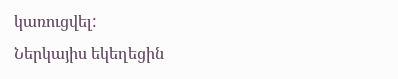կառուցվել:
Ներկայիս եկեղեցին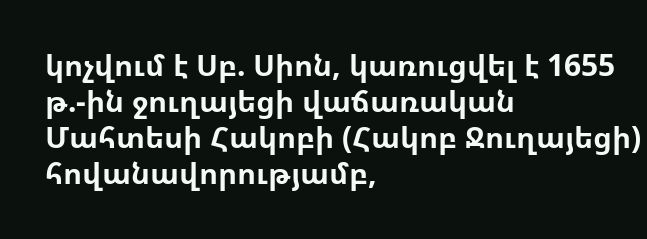կոչվում է Սբ. Սիոն, կառուցվել է 1655 թ.-ին ջուղայեցի վաճառական Մահտեսի Հակոբի (Հակոբ Ջուղայեցի) հովանավորությամբ,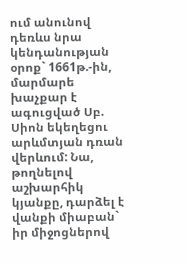ում անունով դեռևս նրա կենդանության օրոք` 1661թ.-ին, մարմարե խաչքար է ագուցված Սբ. Սիոն եկեղեցու արևմտյան դռան վերևում: Նա, թողնելով աշխարհիկ կյանքը, դարձել է վանքի միաբան` իր միջոցներով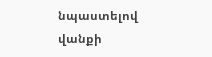նպաստելով վանքի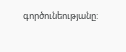գործունեությանը: